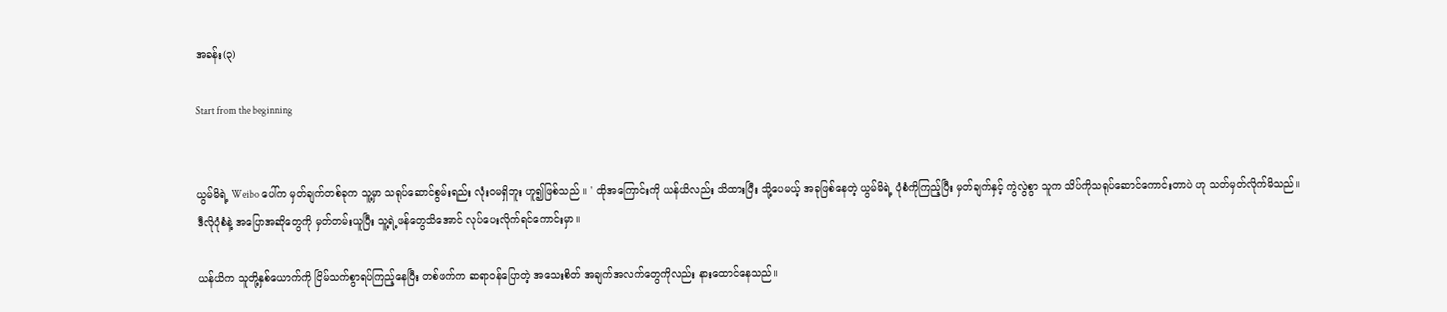အခန်း(၃)

Start from the beginning


ယွမ်မိရဲ့ Weibo ပေါ်က မှတ်ချက်တစ်ခုက သူ့မှာ သရုပ်ဆောင်စွမ်းရည်း လုံးဝမရှိဘူး ဟူ၍ဖြစ်သည် ။ ' ထိုအကြောင်းကို ယန်ယိလည်း သိထားပြီး သို့ပေမယ့် အခုဖြစ်နေတဲ့ ယွမ်မိရဲ့ ပုံစံကိုကြည့်ပြီး မှတ်ချက်နှင့် ကွဲလွဲစွာ သူက သိပ်ကိုသရုပ်ဆောင်ကောင်းတာပဲ ဟု သတ်မှတ်လိုက်မိသည်။
ဒီလိုပုံစံနဲ့ အပြောအဆိုတွေကို မှတ်တမ်းယူပြီး သူ့ရဲ့ဖန်တွေသိအောင် လုပ်ပေးလိုက်ရင်ကောင်းမှာ။

ယန်ယိက သူတို့နှစ်ယောက်ကို ငြိမ်သက်စွာရပ်ကြည့်နေပြီး တစ်ဖက်က ဆရာဝန်‌ပြောတဲ့ အသေးစိတ် အချက်အလက်တွေကိုလည်း နားထောင်နေသည်။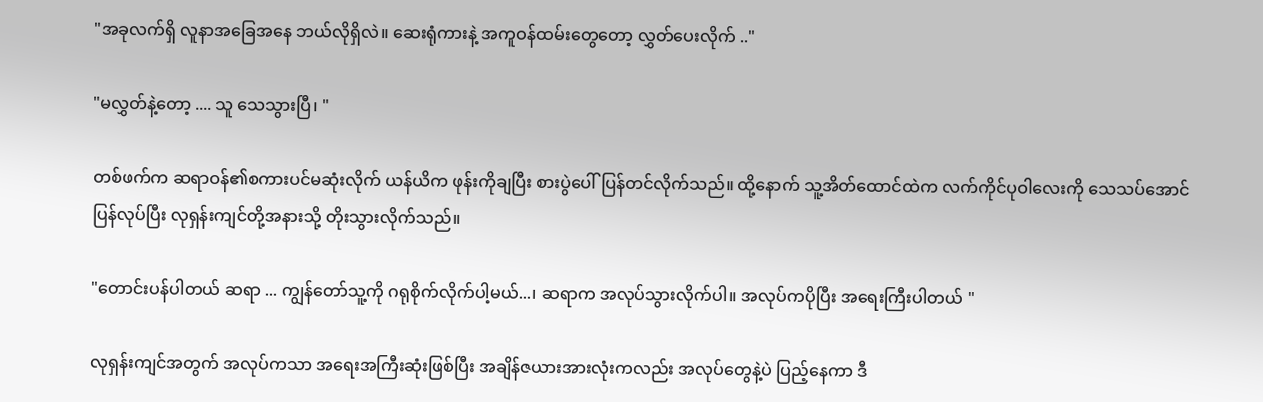"အခုလက်ရှိ လူနာအခြေအနေ ဘယ်လိုရှိလဲ။ ဆေးရုံကားနဲ့ အကူဝန်ထမ်းတွေတော့ လွှတ်ပေးလိုက် .."

"မလွှတ်နဲ့တော့ .... သူ သေသွားပြီ၊ "

တစ်ဖက်က ဆရာဝန်၏စကားပင်မဆုံးလိုက် ယန်ယိက ဖုန်းကိုချပြီး စားပွဲပေါ်ပြန်တင်လိုက်သည်။ ထို့နောက် သူ့အိတ်ထောင်ထဲက လက်ကိုင်ပုဝါလေးကို သေသပ်အောင် ပြန်လုပ်ပြီး လုရှန်းကျင်တို့အနားသို့ တိုးသွားလိုက်သည်။

"တောင်းပန်ပါတယ် ဆရာ ... ကျွန်တော်သူ့ကို ဂရုစိုက်လိုက်ပါ့မယ်...၊ ဆရာက အလုပ်သွားလိုက်ပါ။ အလုပ်ကပိုပြီး အရေးကြီးပါတယ် "

လုရှန်းကျင်အတွက် အလုပ်ကသာ အရေးအကြီးဆုံးဖြစ်ပြီး အချိန်ဇယားအားလုံးကလည်း အလုပ်တွေနဲ့ပဲ ပြည့်နေကာ ဒီ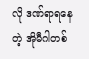လို ဒဏ်ရာရနေတဲ့ အိုမီဂါတစ်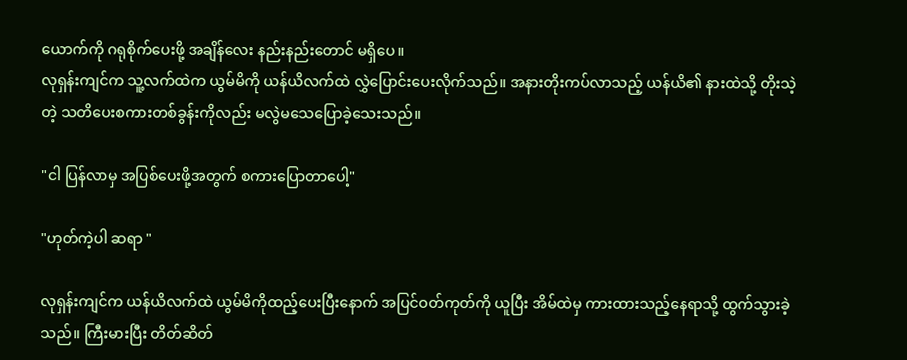ယောက်ကို ဂရုစိုက်ပေးဖို့ အချိန်လေး နည်းနည်းတောင် မရှိပေ။
လုရှန်းကျင်က သူ့လက်ထဲက ယွမ်မိကို ယန်ယိလက်ထဲ လွှဲပြောင်းပေးလိုက်သည်။ အနားတိုးကပ်လာသည့် ယန်ယိ၏ နားထဲသို့ တိုးသဲ့တဲ့ သတိပေးစကားတစ်ခွန်းကိုလည်း မလွဲမသေပြောခဲ့သေးသည်။

"ငါ ပြန်လာမှ အပြစ်ပေးဖို့အတွက် စကားပြောတာပေါ့"

"ဟုတ်ကဲ့ပါ ဆရာ "

လုရှန်းကျင်က ယန်ယိလက်ထဲ ယွမ်မိကိုထည့်ပေးပြီးနောက် အပြင်ဝတ်ကုတ်ကို ယူပြီး အိမ်ထဲမှ ကားထားသည့်နေရာသို့ ထွက်သွားခဲ့သည်။ ကြီးမားပြီး တိတ်ဆိတ်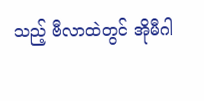သည့် ဗီလာထဲတွင် အိုမီဂါ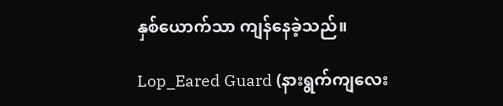နှစ်ယောက်သာ ကျန်နေခဲ့သည်။

Lop_Eared Guard (နားရွက်ကျလေး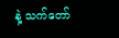နဲ့ သက်တော်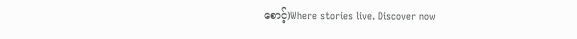စောင့်)Where stories live. Discover now